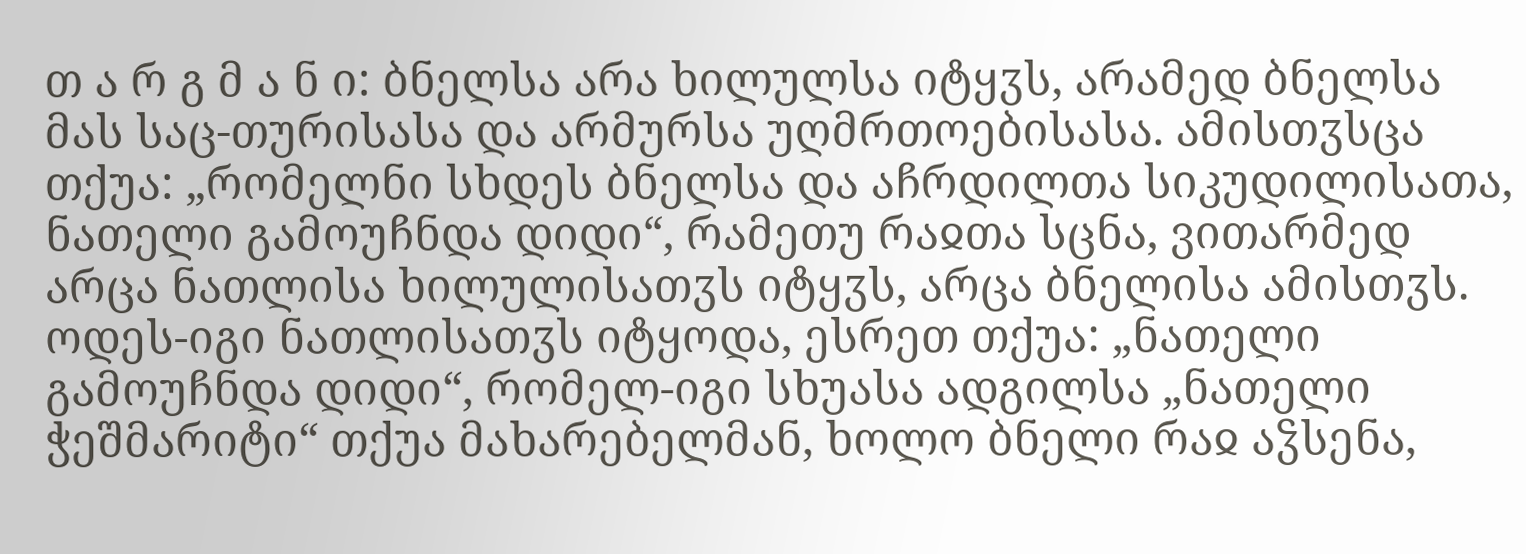თ ა რ გ მ ა ნ ი: ბნელსა არა ხილულსა იტყჳს, არამედ ბნელსა მას საც-თურისასა და არმურსა უღმრთოებისასა. ამისთჳსცა თქუა: „რომელნი სხდეს ბნელსა და აჩრდილთა სიკუდილისათა, ნათელი გამოუჩნდა დიდი“, რამეთუ რაჲთა სცნა, ვითარმედ არცა ნათლისა ხილულისათჳს იტყჳს, არცა ბნელისა ამისთჳს. ოდეს-იგი ნათლისათჳს იტყოდა, ესრეთ თქუა: „ნათელი გამოუჩნდა დიდი“, რომელ-იგი სხუასა ადგილსა „ნათელი ჭეშმარიტი“ თქუა მახარებელმან, ხოლო ბნელი რაჲ აჴსენა,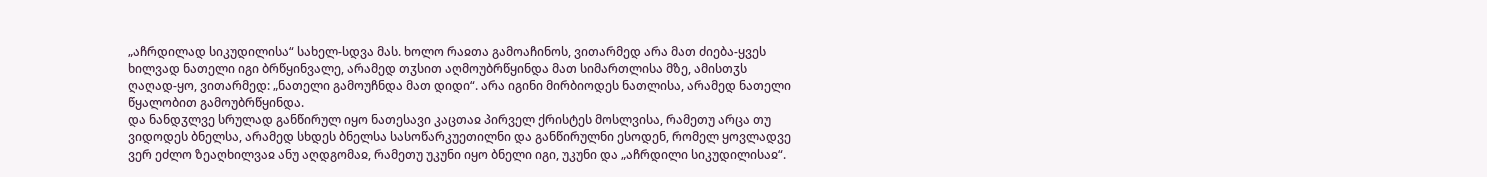„აჩრდილად სიკუდილისა“ სახელ-სდვა მას. ხოლო რაჲთა გამოაჩინოს, ვითარმედ არა მათ ძიება-ყვეს ხილვად ნათელი იგი ბრწყინვალე, არამედ თჳსით აღმოუბრწყინდა მათ სიმართლისა მზე, ამისთჳს ღაღად-ყო, ვითარმედ: „ნათელი გამოუჩნდა მათ დიდი“. არა იგინი მირბიოდეს ნათლისა, არამედ ნათელი წყალობით გამოუბრწყინდა.
და ნანდჳლვე სრულად განწირულ იყო ნათესავი კაცთაჲ პირველ ქრისტეს მოსლვისა, რამეთუ არცა თუ ვიდოდეს ბნელსა, არამედ სხდეს ბნელსა სასოწარკუეთილნი და განწირულნი ესოდენ, რომელ ყოვლადვე ვერ ეძლო ზეაღხილვაჲ ანუ აღდგომაჲ, რამეთუ უკუნი იყო ბნელი იგი, უკუნი და „აჩრდილი სიკუდილისაჲ“.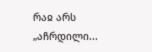რაჲ არს „აჩრდილი...